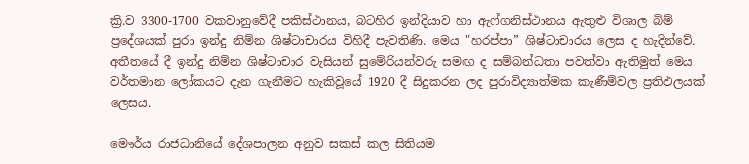ක්‍රි.ව 3300-1700 වකවානුවේදී පකිස්ථානය, බටහිර ඉන්දියාව හා ඇෆ්ගනිස්ථානය ඇතුළු විශාල බිම් ප්‍රදේශයක් පුරා ඉන්දු නිම්න ශිෂ්ටාචාරය විහිදී පැවතිණි. මෙය "හරප්පා” ශිෂ්ටාචාරය ලෙස ද හැදින්වේ. අතීතයේ දී ඉන්දු නිම්න ශිෂ්ටාචාර වැසියන් සුමේරියන්වරු සමඟ ද සම්බන්ධතා පවත්වා ඇතිමුත් මෙය වර්තමාන ලෝකයට දැන ගැනීමට හැකිවූයේ 1920 දී සිදුකරන ලද පුරාවිද්‍යාත්මක කැණීම්වල ප්‍රතිඵලයක් ලෙසය.

මෞර්ය රාජධානියේ දේශපාලන අනුව සකස් කල සිතියම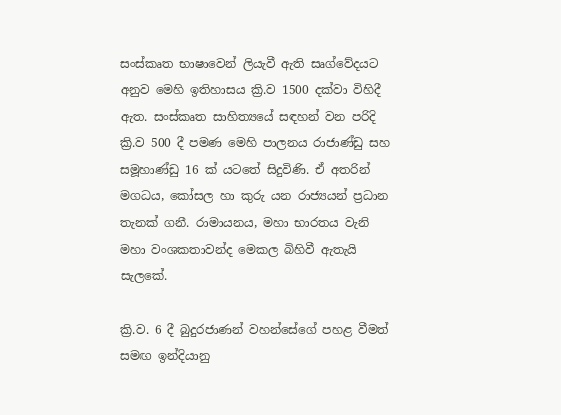සංස්කෘත භාෂාවෙන් ලියැවී ඇති සෘග්වේදයට අනුව මෙහි ඉතිහාසය ක්‍රි.ව 1500 දක්වා විහිදී ඇත. සංස්කෘත සාහිත්‍යයේ සඳහන් වන පරිදි ක්‍රි.ව 500 දී පමණ මෙහි පාලනය රාජාණ්ඩු සහ සමූහාණ්ඩු 16 ක් යටතේ සිදුවිණි. ඒ අතරින් මගධය, කෝසල හා කුරු යන රාජ්‍යයන් ප්‍රධාන තැනක් ගනී. රාමායනය, මහා භාරතය වැනි මහා වංශකතාවන්ද මෙකල බිහිවී ඇතැයි සැලකේ.

ක්‍රි.ව. 6 දී බුදුරජාණන් වහන්සේගේ පහළ වීමත් සමඟ ඉන්දියානු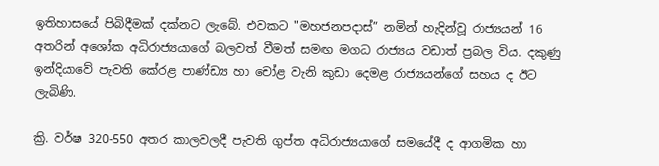ඉතිහාසයේ පිබිදීමක් දක්නට ලැබේ. එවකට "මහජනපදාස්” නමින් හැදින්වූ රාජ්‍යයන් 16 අතරින් අශෝක අධිරාජ්‍යයාගේ බලවත් වීමත් සමඟ මගධ රාජ්‍යය වඩාත් ප්‍රබල විය. දකුණු ඉන්දියාවේ පැවති කේරළ පාණ්ඩ්‍ය හා චෝළ වැනි කුඩා දෙමළ රාජ්‍යයන්ගේ සහය ද ඊට ලැබිණි.

ක්‍රි. වර්ෂ 320-550 අතර කාලවලදී පැවති ගුප්ත අධිරාජ්‍යයාගේ සමයේදී ද ආගමික හා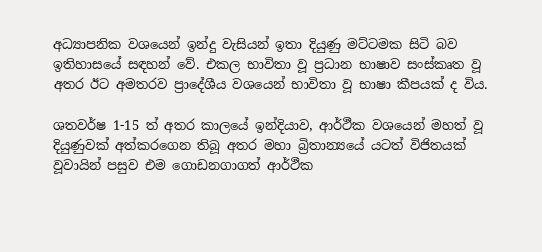අධ්‍යාපනික වශයෙන් ඉන්දු වැසියන් ඉතා දියුණු මට්ටමක සිටි බව ඉතිහාසයේ සඳහන් වේ. එකල භාවිතා වූ ප්‍රධාන භාෂාව සංස්කෘත වූ අතර ඊට අමතරව ප්‍රාදේශීය වශයෙන් භාවිතා වූ භාෂා කීපයක් ද විය.

ශතවර්ෂ 1-15 ත් අතර කාලයේ ඉන්දියාව, ආර්ථීක වශයෙන් මහත් වූ දියුණුවක් අත්කරගෙන තිබූ අතර මහා බ්‍රිතාන්‍යයේ යටත් විජිතයක් වූවායින් පසුව එම ගොඩනගාගත් ආර්ථීක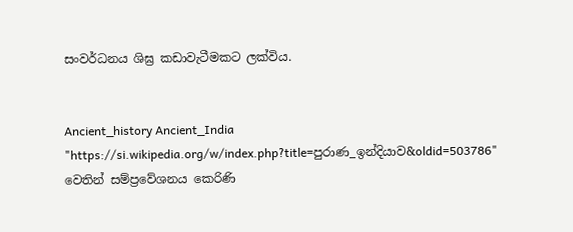සංවර්ධනය ශිඝ්‍ර කඩාවැටීමකට ලක්විය.


Ancient_history Ancient_India
"https://si.wikipedia.org/w/index.php?title=පුරාණ_ඉන්දියාව&oldid=503786" වෙතින් සම්ප්‍රවේශනය කෙරිණි